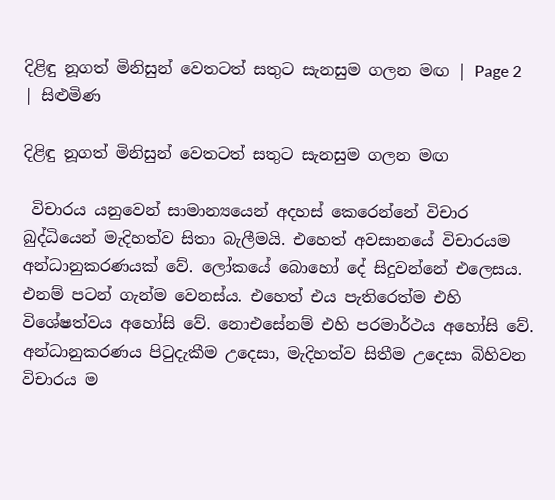දිළිඳු නූගත් මිනිසුන් වෙතටත් සතුට සැනසුම ගලන මඟ | Page 2 | සිළුමිණ

දිළිඳු නූගත් මිනිසුන් වෙතටත් සතුට සැනසුම ගලන මඟ

 විචාරය යනුවෙන් සාමාන්‍යයෙන් අදහස් කෙරෙන්නේ විචාර බුද්ධියෙන් මැදිහත්ව සිතා බැලීමයි. එහෙත් අවසානයේ විචාරයම අන්ධානුකරණයක් වේ. ලෝකයේ බොහෝ දේ සිදුවන්නේ එලෙසය. එනම් පටන් ගැන්ම වෙනස්ය. එහෙත් එය පැතිරෙත්ම එහි විශේෂත්වය අහෝසි වේ. නොඑසේනම් එහි පරමාර්ථය අහෝසි වේ. අන්ධානුකරණය පිටුදැකීම උදෙසා, මැදිහත්ව සිතීම උදෙසා බිහිවන විචාරය ම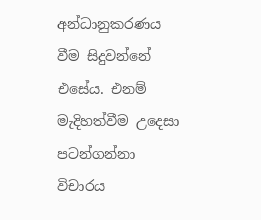අන්ධානුකරණය වීම සිදුවන්නේ එසේය. එනම් මැදිහත්වීම උදෙසා පටන්ගන්නා විචාරය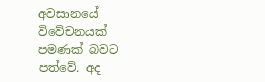අවසානයේ විවේචනයක් පමණක් බවට පත්වේ. අද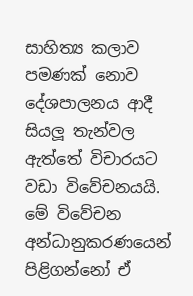සාහිත්‍ය කලාව පමණක් නොව දේශපාලනය ආදී සියලූ තැන්වල ඇත්තේ විචාරයට වඩා විවේචනයයි. මේ විවේචන අන්ධානුකරණයෙන් පිළිගන්නෝ ඒ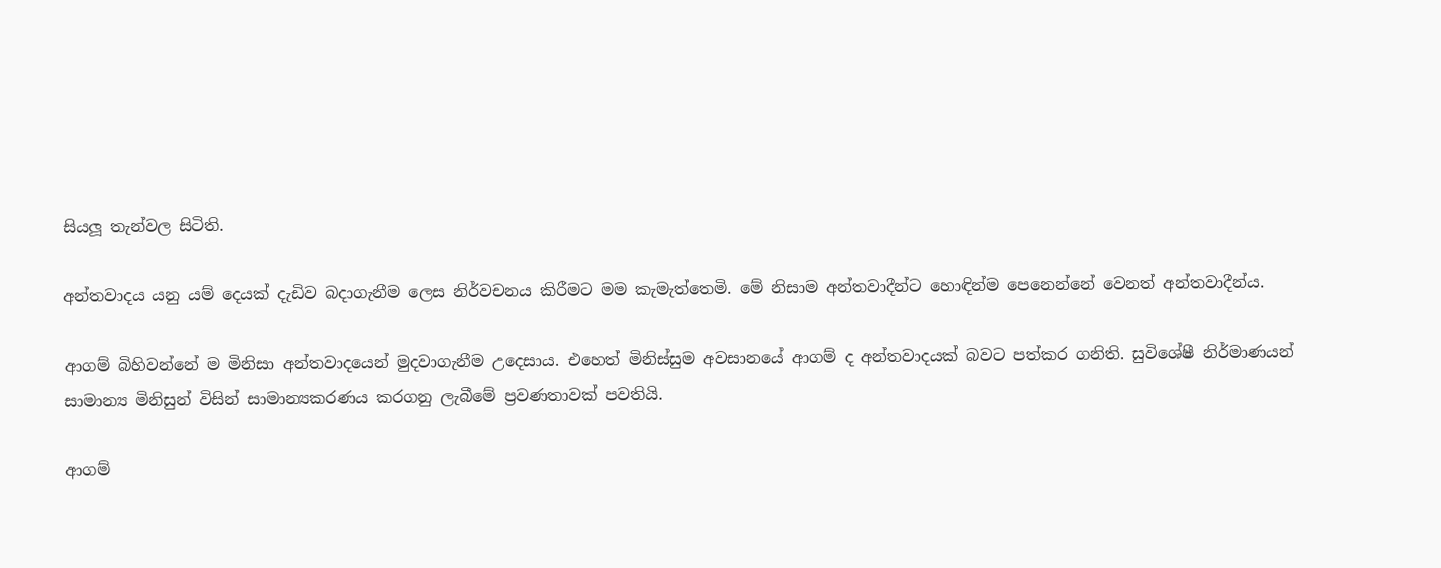සියලූ තැන්වල සිටිති.

අන්තවාදය යනු යම් දෙයක් දැඩිව බදාගැනීම ලෙස නිර්වචනය කිරීමට මම කැමැත්තෙමි. මේ නිසාම අන්තවාදීන්ට හොඳින්ම පෙනෙන්නේ වෙනත් අන්තවාදීන්ය.

ආගම් බිහිවන්නේ ම මිනිසා අන්තවාදයෙන් මුදවාගැනීම උදෙසාය. එහෙත් මිනිස්සුම අවසානයේ ආගම් ද අන්තවාදයක් බවට පත්කර ගනිති. සුවිශේෂී නිර්මාණයන් සාමාන්‍ය මිනිසුන් විසින් සාමාන්‍යකරණය කරගනු ලැබීමේ ප්‍රවණතාවක් පවතියි.

ආගම්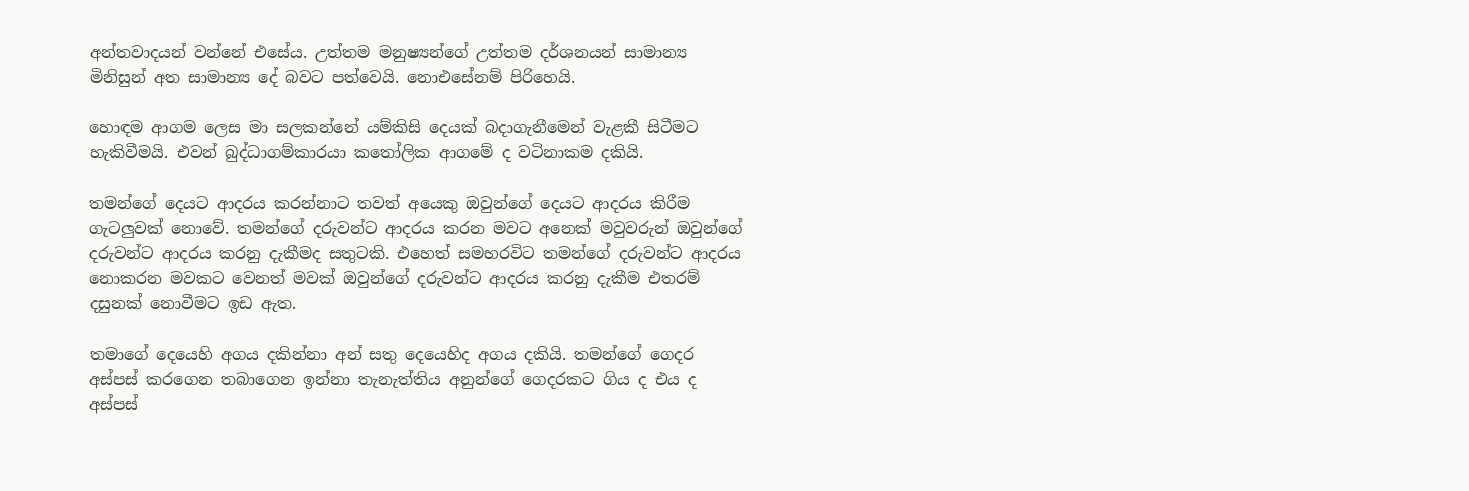අන්තවාදයන් වන්නේ එසේය. උත්තම මනුෂ්‍යන්ගේ උත්තම දර්ශනයන් සාමාන්‍ය මිනිසුන් අත සාමාන්‍ය දේ බවට පත්වෙයි. නොඑසේනම් පිරිහෙයි.

හොඳම ආගම ලෙස මා සලකන්නේ යම්කිසි දෙයක් බදාගැනීමෙන් වැළකී සිටීමට හැකිවීමයි. එවන් බුද්ධාගම්කාරයා කතෝලික ආගමේ ද වටිනාකම දකියි.

තමන්ගේ දෙයට ආදරය කරන්නාට තවත් අයෙකු ඔවුන්ගේ දෙයට ආදරය කිරීම ගැටලුවක් නොවේ. තමන්ගේ දරුවන්ට ආදරය කරන මවට අනෙක් මවුවරුන් ඔවුන්ගේ දරුවන්ට ආදරය කරනු දැකීමද සතුටකි. එහෙත් සමහරවිට තමන්ගේ දරුවන්ට ආදරය නොකරන මවකට වෙනත් මවක් ඔවුන්ගේ දරුවන්ට ආදරය කරනු දැකීම එතරම් දසුනක් නොවීමට ඉඩ ඇත.

තමාගේ දෙයෙහි අගය දකින්නා අන් සතු දෙයෙහිද අගය දකියි. තමන්ගේ ගෙදර අස්පස් කරගෙන තබාගෙන ඉන්නා තැනැත්තිය අනුන්ගේ ගෙදරකට ගිය ද එය ද අස්පස්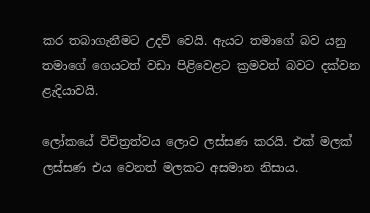කර තබාගැනීමට උදව් වෙයි. ඇයට තමාගේ බව යනු තමාගේ ගෙයටත් වඩා පිළිවෙළට ක්‍රමවත් බවට දක්වන ළැදියාවයි.

ලෝකයේ විචිත්‍රත්වය ලොව ලස්සණ කරයි. එක් මලක් ලස්සණ එය වෙනත් මලකට අසමාන නිසාය.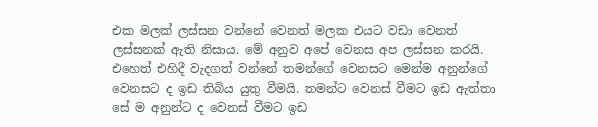එක මලක් ලස්සන වන්නේ වෙනත් මලක එයට වඩා වෙනත් ලස්සනක් ඇති නිසාය. මේ අනුව අපේ වෙනස අප ලස්සන කරයි. එහෙත් එහිදී වැදගත් වන්නේ තමන්ගේ වෙනසට මෙන්ම අනුන්ගේ වෙනසට ද ඉඩ තිබිය යුතු වීමයි. තමන්ට වෙනස් වීමට ඉඩ ඇත්තා සේ ම අනුන්ට ද වෙනස් වීමට ඉඩ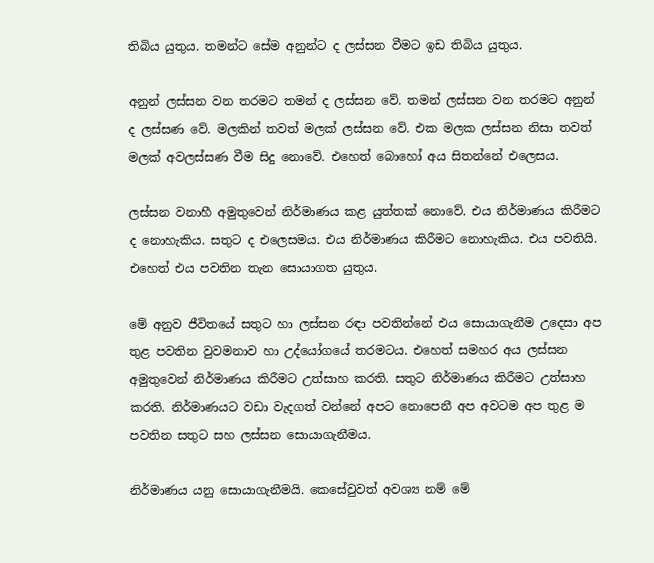තිබිය යුතුය. තමන්ට සේම අනුන්ට ද ලස්සන වීමට ඉඩ තිබිය යුතුය.

අනුන් ලස්සන වන තරමට තමන් ද ලස්සන වේ. තමන් ලස්සන වන තරමට අනුන් ද ලස්සණ වේ. මලකින් තවත් මලක් ලස්සන වේ. එක මලක ලස්සන නිසා තවත් මලක් අවලස්සණ වීම සිදු නොවේ. එහෙත් බොහෝ අය සිතන්නේ එලෙසය.

ලස්සන වනාහී අමුතුවෙන් නිර්මාණය කළ යුත්තක් නොවේ. එය නිර්මාණය කිරීමට ද නොහැකිය. සතුට ද එලෙසමය. එය නිර්මාණය කිරීමට නොහැකිය. එය පවතියි. එහෙත් එය පවතින තැන සොයාගත යුතුය.

මේ අනුව ජීවිතයේ සතුට හා ලස්සන රඳා පවතින්නේ එය සොයාගැනීම උදෙසා අප තුළ පවතින වුවමනාව හා උද්යෝගයේ තරමටය. එහෙත් සමහර අය ලස්සන අමුතුවෙන් නිර්මාණය කිරීමට උත්සාහ කරති. සතුට නිර්මාණය කිරීමට උත්සාහ කරති. නිර්මාණයට වඩා වැදගත් වන්නේ අපට නොපෙනී අප අවටම අප තුළ ම පවතින සතුට සහ ලස්සන සොයාගැනීමය.

නිර්මාණය යනු සොයාගැනීමයි. කෙසේවුවත් අවශ්‍ය නම් මේ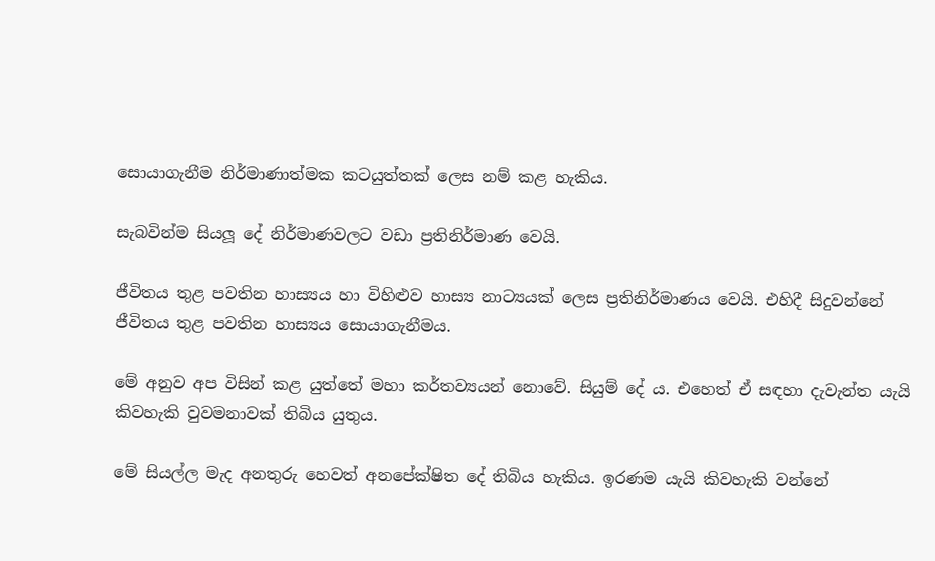සොයාගැනීම නිර්මාණාත්මක කටයුත්තක් ලෙස නම් කළ හැකිය.

සැබවින්ම සියලූ දේ නිර්මාණවලට වඩා ප්‍රතිනිර්මාණ වෙයි.

ජීවිතය තුළ පවතින හාස්‍යය හා විහිළුව හාස්‍ය නාට්‍යයක් ලෙස ප්‍රතිනිර්මාණය වෙයි. එහිදී සිදුවන්නේ ජීවිතය තුළ පවතින හාස්‍යය සොයාගැනීමය.

මේ අනුව අප විසින් කළ යුත්තේ මහා කර්තව්‍යයන් නොවේ. සියුම් දේ ය. එහෙත් ඒ සඳහා දැවැන්ත යැයි කිවහැකි වුවමනාවක් තිබිය යුතුය.

මේ සියල්ල මැද අනතුරු හෙවත් අනපේක්ෂිත දේ තිබිය හැකිය. ඉරණම යැයි කිවහැකි වන්නේ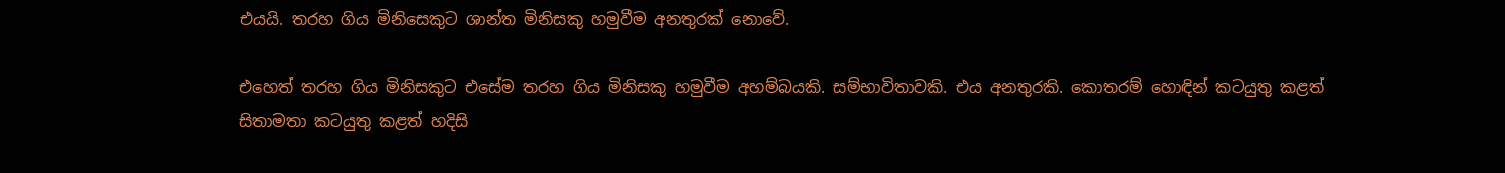එයයි. තරහ ගිය මිනිසෙකුට ශාන්ත මිනිසකු හමුවීම අනතුරක් නොවේ.

එහෙත් තරහ ගිය මිනිසකුට එසේම තරහ ගිය මිනිසකු හමුවීම අහම්බයකි. සම්භාවිතාවකි. එය අනතුරකි. කොතරම් හොඳින් කටයුතු කළත් සිතාමතා කටයුතු කළත් හදිසි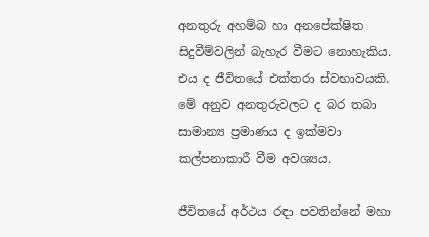අනතුරු අහම්බ හා අනපේක්ෂිත සිදුවීම්වලින් බැහැර වීමට නොහැකිය. එය ද ජීවිතයේ එක්තරා ස්වභාවයකි. මේ අනුව අනතුරුවලට ද බර තබා සාමාන්‍ය ප්‍රමාණය ද ඉක්මවා කල්පනාකාරී වීම අවශ්‍යය.

ජීවිතයේ අර්ථය රඳා පවතින්නේ මහා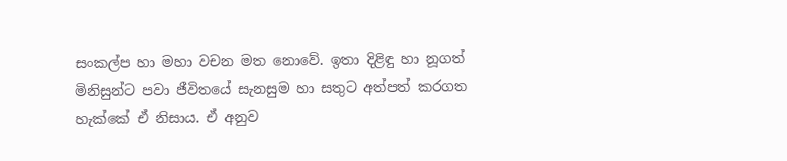සංකල්ප හා මහා වචන මත නොවේ. ඉතා දිළිඳු හා නූගත් මිනිසුන්ට පවා ජීවිතයේ සැනසුම හා සතුට අත්පත් කරගත හැක්කේ ඒ නිසාය. ඒ අනුව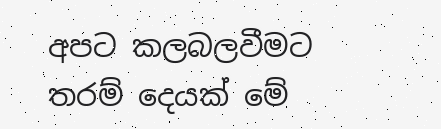අපට කලබලවීමට තරම් දෙයක් මේ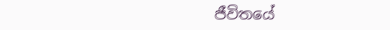ජීවිතයේ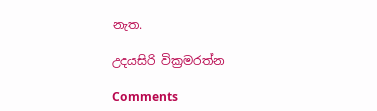නැත.

උදයසිරි වික්‍රමරත්න

Comments